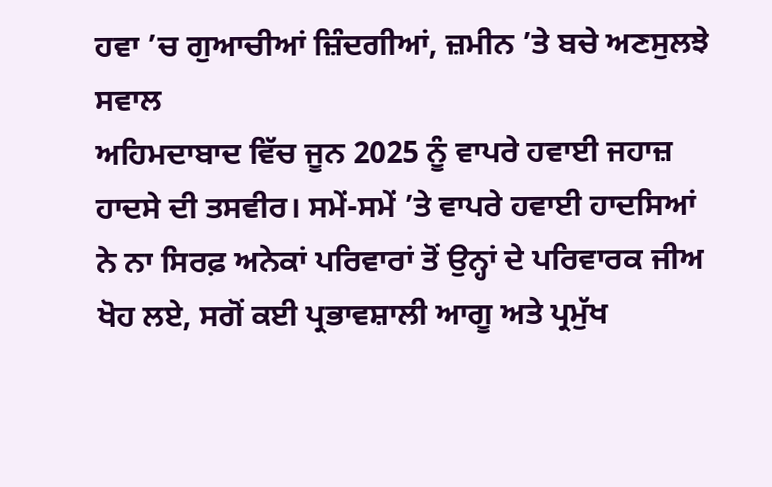ਹਵਾ ’ਚ ਗੁਆਚੀਆਂ ਜ਼ਿੰਦਗੀਆਂ, ਜ਼ਮੀਨ ’ਤੇ ਬਚੇ ਅਣਸੁਲਝੇ ਸਵਾਲ
ਅਹਿਮਦਾਬਾਦ ਵਿੱਚ ਜੂਨ 2025 ਨੂੰ ਵਾਪਰੇ ਹਵਾਈ ਜਹਾਜ਼ ਹਾਦਸੇ ਦੀ ਤਸਵੀਰ। ਸਮੇਂ-ਸਮੇਂ ’ਤੇ ਵਾਪਰੇ ਹਵਾਈ ਹਾਦਸਿਆਂ ਨੇ ਨਾ ਸਿਰਫ਼ ਅਨੇਕਾਂ ਪਰਿਵਾਰਾਂ ਤੋਂ ਉਨ੍ਹਾਂ ਦੇ ਪਰਿਵਾਰਕ ਜੀਅ ਖੋਹ ਲਏ, ਸਗੋਂ ਕਈ ਪ੍ਰਭਾਵਸ਼ਾਲੀ ਆਗੂ ਅਤੇ ਪ੍ਰਮੁੱਖ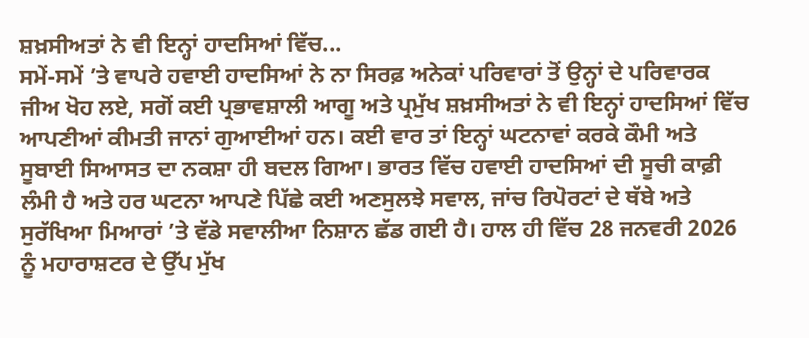ਸ਼ਖ਼ਸੀਅਤਾਂ ਨੇ ਵੀ ਇਨ੍ਹਾਂ ਹਾਦਸਿਆਂ ਵਿੱਚ...
ਸਮੇਂ-ਸਮੇਂ ’ਤੇ ਵਾਪਰੇ ਹਵਾਈ ਹਾਦਸਿਆਂ ਨੇ ਨਾ ਸਿਰਫ਼ ਅਨੇਕਾਂ ਪਰਿਵਾਰਾਂ ਤੋਂ ਉਨ੍ਹਾਂ ਦੇ ਪਰਿਵਾਰਕ ਜੀਅ ਖੋਹ ਲਏ, ਸਗੋਂ ਕਈ ਪ੍ਰਭਾਵਸ਼ਾਲੀ ਆਗੂ ਅਤੇ ਪ੍ਰਮੁੱਖ ਸ਼ਖ਼ਸੀਅਤਾਂ ਨੇ ਵੀ ਇਨ੍ਹਾਂ ਹਾਦਸਿਆਂ ਵਿੱਚ ਆਪਣੀਆਂ ਕੀਮਤੀ ਜਾਨਾਂ ਗੁਆਈਆਂ ਹਨ। ਕਈ ਵਾਰ ਤਾਂ ਇਨ੍ਹਾਂ ਘਟਨਾਵਾਂ ਕਰਕੇ ਕੌਮੀ ਅਤੇ ਸੂਬਾਈ ਸਿਆਸਤ ਦਾ ਨਕਸ਼ਾ ਹੀ ਬਦਲ ਗਿਆ। ਭਾਰਤ ਵਿੱਚ ਹਵਾਈ ਹਾਦਸਿਆਂ ਦੀ ਸੂਚੀ ਕਾਫ਼ੀ ਲੰਮੀ ਹੈ ਅਤੇ ਹਰ ਘਟਨਾ ਆਪਣੇ ਪਿੱਛੇ ਕਈ ਅਣਸੁਲਝੇ ਸਵਾਲ, ਜਾਂਚ ਰਿਪੋਰਟਾਂ ਦੇ ਥੱਬੇ ਅਤੇ ਸੁਰੱਖਿਆ ਮਿਆਰਾਂ ’ਤੇ ਵੱਡੇ ਸਵਾਲੀਆ ਨਿਸ਼ਾਨ ਛੱਡ ਗਈ ਹੈ। ਹਾਲ ਹੀ ਵਿੱਚ 28 ਜਨਵਰੀ 2026 ਨੂੰ ਮਹਾਰਾਸ਼ਟਰ ਦੇ ਉੱਪ ਮੁੱਖ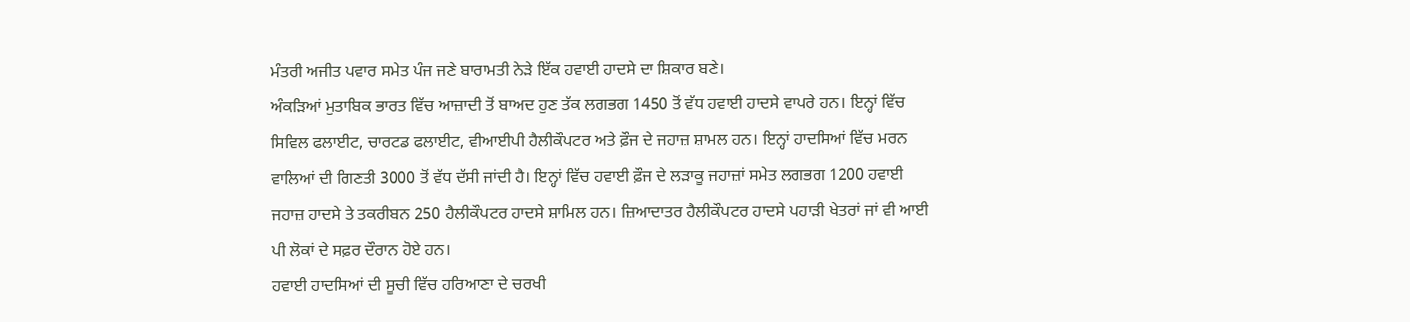ਮੰਤਰੀ ਅਜੀਤ ਪਵਾਰ ਸਮੇਤ ਪੰਜ ਜਣੇ ਬਾਰਾਮਤੀ ਨੇੜੇ ਇੱਕ ਹਵਾਈ ਹਾਦਸੇ ਦਾ ਸ਼ਿਕਾਰ ਬਣੇ।
ਅੰਕੜਿਆਂ ਮੁਤਾਬਿਕ ਭਾਰਤ ਵਿੱਚ ਆਜ਼ਾਦੀ ਤੋਂ ਬਾਅਦ ਹੁਣ ਤੱਕ ਲਗਭਗ 1450 ਤੋਂ ਵੱਧ ਹਵਾਈ ਹਾਦਸੇ ਵਾਪਰੇ ਹਨ। ਇਨ੍ਹਾਂ ਵਿੱਚ ਸਿਵਿਲ ਫਲਾਈਟ, ਚਾਰਟਡ ਫਲਾਈਟ, ਵੀਆਈਪੀ ਹੈਲੀਕੌਪਟਰ ਅਤੇ ਫ਼ੌਜ ਦੇ ਜਹਾਜ਼ ਸ਼ਾਮਲ ਹਨ। ਇਨ੍ਹਾਂ ਹਾਦਸਿਆਂ ਵਿੱਚ ਮਰਨ ਵਾਲਿਆਂ ਦੀ ਗਿਣਤੀ 3000 ਤੋਂ ਵੱਧ ਦੱਸੀ ਜਾਂਦੀ ਹੈ। ਇਨ੍ਹਾਂ ਵਿੱਚ ਹਵਾਈ ਫ਼ੌਜ ਦੇ ਲੜਾਕੂ ਜਹਾਜ਼ਾਂ ਸਮੇਤ ਲਗਭਗ 1200 ਹਵਾਈ ਜਹਾਜ਼ ਹਾਦਸੇ ਤੇ ਤਕਰੀਬਨ 250 ਹੈਲੀਕੌਪਟਰ ਹਾਦਸੇ ਸ਼ਾਮਿਲ ਹਨ। ਜ਼ਿਆਦਾਤਰ ਹੈਲੀਕੌਪਟਰ ਹਾਦਸੇ ਪਹਾੜੀ ਖੇਤਰਾਂ ਜਾਂ ਵੀ ਆਈ ਪੀ ਲੋਕਾਂ ਦੇ ਸਫ਼ਰ ਦੌਰਾਨ ਹੋਏ ਹਨ।
ਹਵਾਈ ਹਾਦਸਿਆਂ ਦੀ ਸੂਚੀ ਵਿੱਚ ਹਰਿਆਣਾ ਦੇ ਚਰਖੀ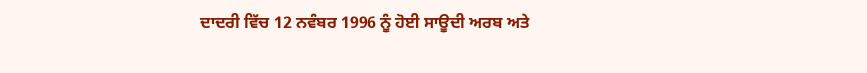ਦਾਦਰੀ ਵਿੱਚ 12 ਨਵੰਬਰ 1996 ਨੂੰ ਹੋਈ ਸਾਊਦੀ ਅਰਬ ਅਤੇ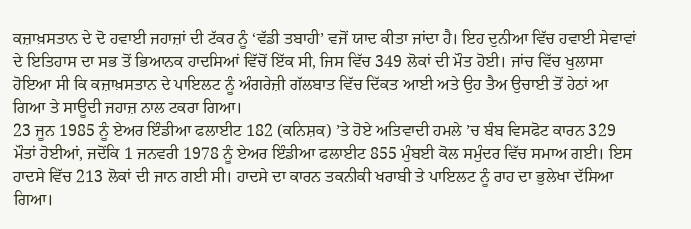ਕਜ਼ਾਖ਼ਸਤਾਨ ਦੇ ਦੋ ਹਵਾਈ ਜਹਾਜ਼ਾਂ ਦੀ ਟੱਕਰ ਨੂੰ ‘ਵੱਡੀ ਤਬਾਹੀ’ ਵਜੋਂ ਯਾਦ ਕੀਤਾ ਜਾਂਦਾ ਹੈ। ਇਹ ਦੁਨੀਆ ਵਿੱਚ ਹਵਾਈ ਸੇਵਾਵਾਂ ਦੇ ਇਤਿਹਾਸ ਦਾ ਸਭ ਤੋਂ ਭਿਆਨਕ ਹਾਦਸਿਆਂ ਵਿੱਚੋਂ ਇੱਕ ਸੀ, ਜਿਸ ਵਿੱਚ 349 ਲੋਕਾਂ ਦੀ ਮੌਤ ਹੋਈ। ਜਾਂਚ ਵਿੱਚ ਖੁਲਾਸਾ ਹੋਇਆ ਸੀ ਕਿ ਕਜ਼ਾਖ਼ਸਤਾਨ ਦੇ ਪਾਇਲਟ ਨੂੰ ਅੰਗਰੇਜ਼ੀ ਗੱਲਬਾਤ ਵਿੱਚ ਦਿੱਕਤ ਆਈ ਅਤੇ ਉਹ ਤੈਅ ਉਚਾਈ ਤੋਂ ਹੇਠਾਂ ਆ ਗਿਆ ਤੇ ਸਾਊਦੀ ਜਹਾਜ਼ ਨਾਲ ਟਕਰਾ ਗਿਆ।
23 ਜੂਨ 1985 ਨੂੰ ਏਅਰ ਇੰਡੀਆ ਫਲਾਈਟ 182 (ਕਨਿਸ਼ਕ) ’ਤੇ ਹੋਏ ਅਤਿਵਾਦੀ ਹਮਲੇ ’ਚ ਬੰਬ ਵਿਸਫੋਟ ਕਾਰਨ 329 ਮੌਤਾਂ ਹੋਈਆਂ, ਜਦੋਂਕਿ 1 ਜਨਵਰੀ 1978 ਨੂੰ ਏਅਰ ਇੰਡੀਆ ਫਲਾਈਟ 855 ਮੁੰਬਈ ਕੋਲ ਸਮੁੰਦਰ ਵਿੱਚ ਸਮਾਅ ਗਈ। ਇਸ ਹਾਦਸੇ ਵਿੱਚ 213 ਲੋਕਾਂ ਦੀ ਜਾਨ ਗਈ ਸੀ। ਹਾਦਸੇ ਦਾ ਕਾਰਨ ਤਕਨੀਕੀ ਖਰਾਬੀ ਤੇ ਪਾਇਲਟ ਨੂੰ ਰਾਹ ਦਾ ਭੁਲੇਖਾ ਦੱਸਿਆ ਗਿਆ।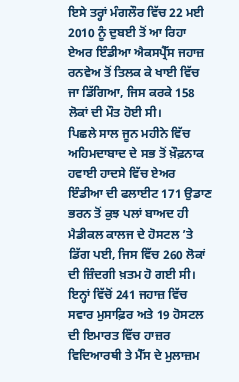ਇਸੇ ਤਰ੍ਹਾਂ ਮੰਗਲੌਰ ਵਿੱਚ 22 ਮਈ 2010 ਨੂੰ ਦੁਬਈ ਤੋਂ ਆ ਰਿਹਾ ਏਅਰ ਇੰਡੀਆ ਐਕਸਪ੍ਰੈੱਸ ਜਹਾਜ਼ ਰਨਵੇਅ ਤੋਂ ਤਿਲਕ ਕੇ ਖਾਈ ਵਿੱਚ ਜਾ ਡਿੱਗਿਆ, ਜਿਸ ਕਰਕੇ 158 ਲੋਕਾਂ ਦੀ ਮੌਤ ਹੋਈ ਸੀ।
ਪਿਛਲੇ ਸਾਲ ਜੂਨ ਮਹੀਨੇ ਵਿੱਚ ਅਹਿਮਦਾਬਾਦ ਦੇ ਸਭ ਤੋਂ ਖ਼ੌਫ਼ਨਾਕ ਹਵਾਈ ਹਾਦਸੇ ਵਿੱਚ ਏਅਰ ਇੰਡੀਆ ਦੀ ਫਲਾਈਟ 171 ਉਡਾਣ ਭਰਨ ਤੋਂ ਕੁਝ ਪਲਾਂ ਬਾਅਦ ਹੀ ਮੈਡੀਕਲ ਕਾਲਜ ਦੇ ਹੋਸਟਲ ’ਤੇ ਡਿੱਗ ਪਈ, ਜਿਸ ਵਿੱਚ 260 ਲੋਕਾਂ ਦੀ ਜ਼ਿੰਦਗੀ ਖ਼ਤਮ ਹੋ ਗਈ ਸੀ। ਇਨ੍ਹਾਂ ਵਿੱਚੋਂ 241 ਜਹਾਜ਼ ਵਿੱਚ ਸਵਾਰ ਮੁਸਾਫ਼ਿਰ ਅਤੇ 19 ਹੋਸਟਲ ਦੀ ਇਮਾਰਤ ਵਿੱਚ ਹਾਜ਼ਰ ਵਿਦਿਆਰਥੀ ਤੇ ਮੈੱਸ ਦੇ ਮੁਲਾਜ਼ਮ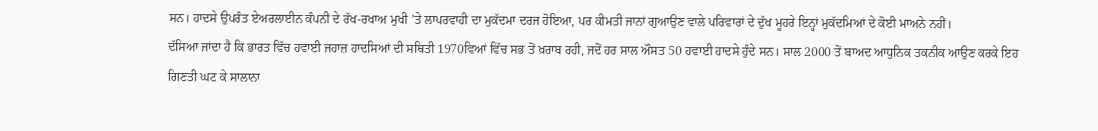ਸਨ। ਹਾਦਸੇ ਉਪਰੰਤ ਏਅਰਲਾਈਨ ਕੰਪਨੀ ਦੇ ਰੱਖ-ਰਖਾਅ ਮੁਖੀ ’ਤੇ ਲਾਪਰਵਾਹੀ ਦਾ ਮੁਕੱਦਮਾ ਦਰਜ ਹੋਇਆ, ਪਰ ਕੀਮਤੀ ਜਾਨਾਂ ਗੁਆਉਣ ਵਾਲੇ ਪਰਿਵਾਰਾਂ ਦੇ ਦੁੱਖ ਮੂਹਰੇ ਇਨ੍ਹਾਂ ਮੁਕੱਦਮਿਆਂ ਦੇ ਕੋਈ ਮਾਅਨੇ ਨਹੀਂ।
ਦੱਸਿਆ ਜਾਂਦਾ ਹੈ ਕਿ ਭਾਰਤ ਵਿੱਚ ਹਵਾਈ ਜਹਾਜ਼ ਹਾਦਸਿਆਂ ਦੀ ਸਥਿਤੀ 1970ਵਿਆਂ ਵਿੱਚ ਸਭ ਤੋਂ ਖ਼ਰਾਬ ਰਹੀ, ਜਦੋਂ ਹਰ ਸਾਲ ਔਸਤ 50 ਹਵਾਈ ਹਾਦਸੇ ਹੁੰਦੇ ਸਨ। ਸਾਲ 2000 ਤੋਂ ਬਾਅਦ ਆਧੁਨਿਕ ਤਕਨੀਕ ਆਉਣ ਕਰਕੇ ਇਹ ਗਿਣਤੀ ਘਟ ਕੇ ਸਾਲਾਨਾ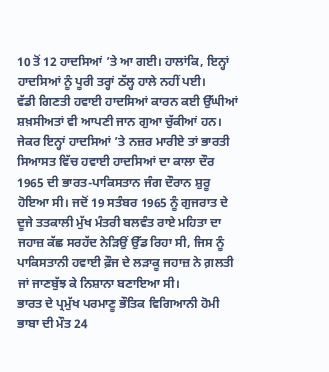10 ਤੋਂ 12 ਹਾਦਸਿਆਂ ’ਤੇ ਆ ਗਈ। ਹਾਲਾਂਕਿ, ਇਨ੍ਹਾਂ ਹਾਦਸਿਆਂ ਨੂੰ ਪੂਰੀ ਤਰ੍ਹਾਂ ਠੱਲ੍ਹ ਹਾਲੇ ਨਹੀਂ ਪਈ।
ਵੱਡੀ ਗਿਣਤੀ ਹਵਾਈ ਹਾਦਸਿਆਂ ਕਾਰਨ ਕਈ ਉੱਘੀਆਂ ਸ਼ਖ਼ਸੀਅਤਾਂ ਵੀ ਆਪਣੀ ਜਾਨ ਗੁਆ ਚੁੱਕੀਆਂ ਹਨ। ਜੇਕਰ ਇਨ੍ਹਾਂ ਹਾਦਸਿਆਂ ’ਤੇ ਨਜ਼ਰ ਮਾਰੀਏ ਤਾਂ ਭਾਰਤੀ ਸਿਆਸਤ ਵਿੱਚ ਹਵਾਈ ਹਾਦਸਿਆਂ ਦਾ ਕਾਲਾ ਦੌਰ 1965 ਦੀ ਭਾਰਤ-ਪਾਕਿਸਤਾਨ ਜੰਗ ਦੌਰਾਨ ਸ਼ੁਰੂ ਹੋਇਆ ਸੀ। ਜਦੋਂ 19 ਸਤੰਬਰ 1965 ਨੂੰ ਗੁਜਰਾਤ ਦੇ ਦੂਜੇ ਤਤਕਾਲੀ ਮੁੱਖ ਮੰਤਰੀ ਬਲਵੰਤ ਰਾਏ ਮਹਿਤਾ ਦਾ ਜਹਾਜ਼ ਕੱਛ ਸਰਹੱਦ ਨੇੜਿਉਂ ਉੱਡ ਰਿਹਾ ਸੀ, ਜਿਸ ਨੂੰ ਪਾਕਿਸਤਾਨੀ ਹਵਾਈ ਫ਼ੌਜ ਦੇ ਲੜਾਕੂ ਜਹਾਜ਼ ਨੇ ਗ਼ਲਤੀ ਜਾਂ ਜਾਣਬੁੱਝ ਕੇ ਨਿਸ਼ਾਨਾ ਬਣਾਇਆ ਸੀ।
ਭਾਰਤ ਦੇ ਪ੍ਰਮੁੱਖ ਪਰਮਾਣੂ ਭੌਤਿਕ ਵਿਗਿਆਨੀ ਹੋਮੀ ਭਾਬਾ ਦੀ ਮੌਤ 24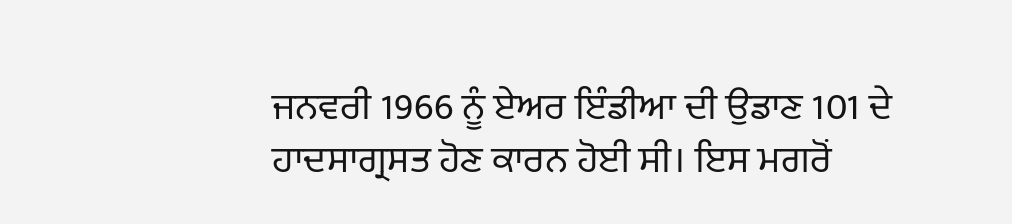ਜਨਵਰੀ 1966 ਨੂੰ ਏਅਰ ਇੰਡੀਆ ਦੀ ਉਡਾਣ 101 ਦੇ ਹਾਦਸਾਗ੍ਰਸਤ ਹੋਣ ਕਾਰਨ ਹੋਈ ਸੀ। ਇਸ ਮਗਰੋਂ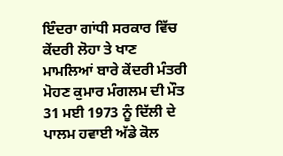ਇੰਦਰਾ ਗਾਂਧੀ ਸਰਕਾਰ ਵਿੱਚ ਕੇਂਦਰੀ ਲੋਹਾ ਤੇ ਖਾਣ ਮਾਮਲਿਆਂ ਬਾਰੇ ਕੇਂਦਰੀ ਮੰਤਰੀ ਮੋਹਣ ਕੁਮਾਰ ਮੰਗਲਮ ਦੀ ਮੌਤ 31 ਮਈ 1973 ਨੂੰ ਦਿੱਲੀ ਦੇ ਪਾਲਮ ਹਵਾਈ ਅੱਡੇ ਕੋਲ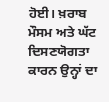ਹੋਈ। ਖ਼ਰਾਬ ਮੌਸਮ ਅਤੇ ਘੱਟ ਦਿਸਣਯੋਗਤਾ ਕਾਰਨ ਉਨ੍ਹਾਂ ਦਾ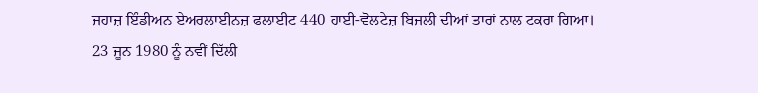ਜਹਾਜ਼ ਇੰਡੀਅਨ ਏਅਰਲਾਈਨਜ਼ ਫਲਾਈਟ 440 ਹਾਈ-ਵੋਲਟੇਜ਼ ਬਿਜਲੀ ਦੀਆਂ ਤਾਰਾਂ ਨਾਲ ਟਕਰਾ ਗਿਆ। 23 ਜੂਨ 1980 ਨੂੰ ਨਵੀਂ ਦਿੱਲੀ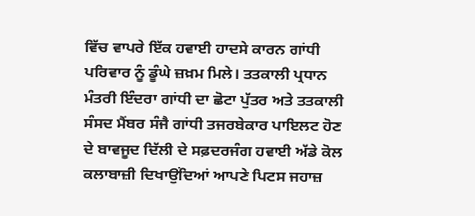ਵਿੱਚ ਵਾਪਰੇ ਇੱਕ ਹਵਾਈ ਹਾਦਸੇ ਕਾਰਨ ਗਾਂਧੀ ਪਰਿਵਾਰ ਨੂੰ ਡੂੰਘੇ ਜ਼ਖ਼ਮ ਮਿਲੇ। ਤਤਕਾਲੀ ਪ੍ਰਧਾਨ ਮੰਤਰੀ ਇੰਦਰਾ ਗਾਂਧੀ ਦਾ ਛੋਟਾ ਪੁੱਤਰ ਅਤੇ ਤਤਕਾਲੀ ਸੰਸਦ ਮੈਂਬਰ ਸੰਜੈ ਗਾਂਧੀ ਤਜਰਬੇਕਾਰ ਪਾਇਲਟ ਹੋਣ ਦੇ ਬਾਵਜੂਦ ਦਿੱਲੀ ਦੇ ਸਫ਼ਦਰਜੰਗ ਹਵਾਈ ਅੱਡੇ ਕੋਲ ਕਲਾਬਾਜ਼ੀ ਦਿਖਾਉਂਦਿਆਂ ਆਪਣੇ ਪਿਟਸ ਜਹਾਜ਼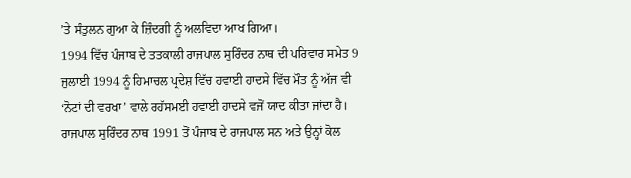’ਤੇ ਸੰਤੁਲਨ ਗੁਆ ਕੇ ਜ਼ਿੰਦਗੀ ਨੂੰ ਅਲਵਿਦਾ ਆਖ ਗਿਆ।
1994 ਵਿੱਚ ਪੰਜਾਬ ਦੇ ਤਤਕਾਲੀ ਰਾਜਪਾਲ ਸੁਰਿੰਦਰ ਨਾਥ ਦੀ ਪਰਿਵਾਰ ਸਮੇਤ 9 ਜੁਲਾਈ 1994 ਨੂੰ ਹਿਮਾਚਲ ਪ੍ਰਦੇਸ਼ ਵਿੱਚ ਹਵਾਈ ਹਾਦਸੇ ਵਿੱਚ ਮੌਤ ਨੂੰ ਅੱਜ ਵੀ ‘ਨੋਟਾਂ ਦੀ ਵਰਖਾ’ ਵਾਲੇ ਰਹੱਸਮਈ ਹਵਾਈ ਹਾਦਸੇ ਵਜੋਂ ਯਾਦ ਕੀਤਾ ਜਾਂਦਾ ਹੈ। ਰਾਜਪਾਲ ਸੁਰਿੰਦਰ ਨਾਥ 1991 ਤੋਂ ਪੰਜਾਬ ਦੇ ਰਾਜਪਾਲ ਸਨ ਅਤੇ ਉਨ੍ਹਾਂ ਕੋਲ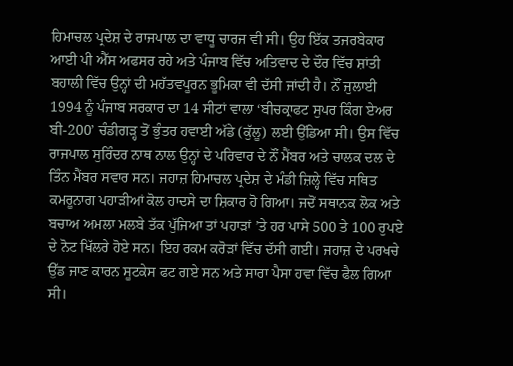ਹਿਮਾਚਲ ਪ੍ਰਦੇਸ਼ ਦੇ ਰਾਜਪਾਲ ਦਾ ਵਾਧੂ ਚਾਰਜ ਵੀ ਸੀ। ਉਹ ਇੱਕ ਤਜਰਬੇਕਾਰ ਆਈ ਪੀ ਐੱਸ ਅਫਸਰ ਰਹੇ ਅਤੇ ਪੰਜਾਬ ਵਿੱਚ ਅਤਿਵਾਦ ਦੇ ਦੌਰ ਵਿੱਚ ਸ਼ਾਂਤੀ ਬਹਾਲੀ ਵਿੱਚ ਉਨ੍ਹਾਂ ਦੀ ਮਹੱਤਵਪੂਰਨ ਭੂਮਿਕਾ ਵੀ ਦੱਸੀ ਜਾਂਦੀ ਹੈ। ਨੌਂ ਜੁਲਾਈ 1994 ਨੂੰ ਪੰਜਾਬ ਸਰਕਾਰ ਦਾ 14 ਸੀਟਾਂ ਵਾਲਾ ‘ਬੀਚਕ੍ਰਾਫਟ ਸੁਪਰ ਕਿੰਗ ਏਅਰ ਬੀ-200’ ਚੰਡੀਗੜ੍ਹ ਤੋਂ ਭੁੰਤਰ ਹਵਾਈ ਅੱਡੇ (ਕੁੱਲੂ) ਲਈ ਉੱਡਿਆ ਸੀ। ਉਸ ਵਿੱਚ ਰਾਜਪਾਲ ਸੁਰਿੰਦਰ ਨਾਥ ਨਾਲ ਉਨ੍ਹਾਂ ਦੇ ਪਰਿਵਾਰ ਦੇ ਨੌਂ ਮੈਂਬਰ ਅਤੇ ਚਾਲਕ ਦਲ ਦੇ ਤਿੰਨ ਮੈਂਬਰ ਸਵਾਰ ਸਨ। ਜਹਾਜ਼ ਹਿਮਾਚਲ ਪ੍ਰਦੇਸ਼ ਦੇ ਮੰਡੀ ਜ਼ਿਲ੍ਹੇ ਵਿੱਚ ਸਥਿਤ ਕਮਰੂਨਾਗ ਪਹਾੜੀਆਂ ਕੋਲ ਹਾਦਸੇ ਦਾ ਸ਼ਿਕਾਰ ਹੋ ਗਿਆ। ਜਦੋਂ ਸਥਾਨਕ ਲੋਕ ਅਤੇ ਬਚਾਅ ਅਮਲਾ ਮਲਬੇ ਤੱਕ ਪੁੱਜਿਆ ਤਾਂ ਪਹਾੜਾਂ ’ਤੇ ਹਰ ਪਾਸੇ 500 ਤੇ 100 ਰੁਪਏ ਦੇ ਨੋਟ ਖਿੱਲਰੇ ਹੋਏ ਸਨ। ਇਹ ਰਕਮ ਕਰੋੜਾਂ ਵਿੱਚ ਦੱਸੀ ਗਈ। ਜਹਾਜ਼ ਦੇ ਪਰਖਚੇ ਉੱਡ ਜਾਣ ਕਾਰਨ ਸੂਟਕੇਸ ਫਟ ਗਏ ਸਨ ਅਤੇ ਸਾਰਾ ਪੈਸਾ ਹਵਾ ਵਿੱਚ ਫੈਲ ਗਿਆ ਸੀ।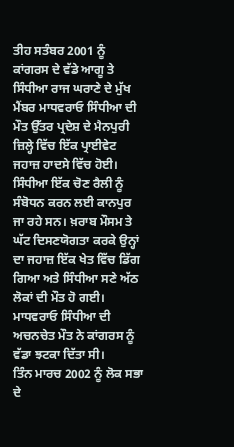ਤੀਹ ਸਤੰਬਰ 2001 ਨੂੰ ਕਾਂਗਰਸ ਦੇ ਵੱਡੇ ਆਗੂ ਤੇ ਸਿੰਧੀਆ ਰਾਜ ਘਰਾਣੇ ਦੇ ਮੁੱਖ ਮੈਂਬਰ ਮਾਧਵਰਾਓ ਸਿੰਧੀਆ ਦੀ ਮੌਤ ਉੱਤਰ ਪ੍ਰਦੇਸ਼ ਦੇ ਮੈਨਪੁਰੀ ਜ਼ਿਲ੍ਹੇ ਵਿੱਚ ਇੱਕ ਪ੍ਰਾਈਵੇਟ ਜਹਾਜ਼ ਹਾਦਸੇ ਵਿੱਚ ਹੋਈ। ਸਿੰਧੀਆ ਇੱਕ ਚੋਣ ਰੈਲੀ ਨੂੰ ਸੰਬੋਧਨ ਕਰਨ ਲਈ ਕਾਨਪੁਰ ਜਾ ਰਹੇ ਸਨ। ਖ਼ਰਾਬ ਮੌਸਮ ਤੇ ਘੱਟ ਦਿਸਣਯੋਗਤਾ ਕਰਕੇ ਉਨ੍ਹਾਂ ਦਾ ਜਹਾਜ਼ ਇੱਕ ਖੇਤ ਵਿੱਚ ਡਿੱਗ ਗਿਆ ਅਤੇ ਸਿੰਧੀਆ ਸਣੇ ਅੱਠ ਲੋਕਾਂ ਦੀ ਮੌਤ ਹੋ ਗਈ। ਮਾਧਵਰਾਓ ਸਿੰਧੀਆ ਦੀ ਅਚਨਚੇਤ ਮੌਤ ਨੇ ਕਾਂਗਰਸ ਨੂੰ ਵੱਡਾ ਝਟਕਾ ਦਿੱਤਾ ਸੀ।
ਤਿੰਨ ਮਾਰਚ 2002 ਨੂੰ ਲੋਕ ਸਭਾ ਦੇ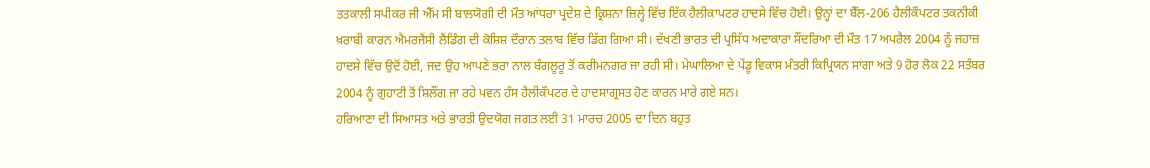ਤਤਕਾਲੀ ਸਪੀਕਰ ਜੀ ਐੱਮ ਸੀ ਬਾਲਯੋਗੀ ਦੀ ਮੌਤ ਆਂਧਰਾ ਪ੍ਰਦੇਸ਼ ਦੇ ਕ੍ਰਿਸ਼ਨਾ ਜ਼ਿਲ੍ਹੇ ਵਿੱਚ ਇੱਕ ਹੈਲੀਕਾਪਟਰ ਹਾਦਸੇ ਵਿੱਚ ਹੋਈ। ਉਨ੍ਹਾਂ ਦਾ ਬੈੱਲ-206 ਹੈਲੀਕੌਪਟਰ ਤਕਨੀਕੀ ਖ਼ਰਾਬੀ ਕਾਰਨ ਐਮਰਜੈਂਸੀ ਲੈਂਡਿੰਗ ਦੀ ਕੋਸ਼ਿਸ਼ ਦੌਰਾਨ ਤਲਾਬ ਵਿੱਚ ਡਿੱਗ ਗਿਆ ਸੀ। ਦੱਖਣੀ ਭਾਰਤ ਦੀ ਪ੍ਰਸਿੱਧ ਅਦਾਕਾਰਾ ਸੌਂਦਰਿਆ ਦੀ ਮੌਤ 17 ਅਪਰੈਲ 2004 ਨੂੰ ਜਹਾਜ਼ ਹਾਦਸੇ ਵਿੱਚ ਉਦੋਂ ਹੋਈ, ਜਦ ਉਹ ਆਪਣੇ ਭਰਾ ਨਾਲ ਬੰਗਲੂਰੂ ਤੋਂ ਕਰੀਮਨਗਰ ਜਾ ਰਹੀ ਸੀ। ਮੇਘਾਲਿਆ ਦੇ ਪੇਂਡੂ ਵਿਕਾਸ ਮੰਤਰੀ ਕਿਪ੍ਰਿਯਨ ਸਾਂਗਾ ਅਤੇ 9 ਹੋਰ ਲੋਕ 22 ਸਤੰਬਰ 2004 ਨੂੰ ਗੁਹਾਟੀ ਤੋਂ ਸ਼ਿਲੌਂਗ ਜਾ ਰਹੇ ਪਵਨ ਹੰਸ ਹੈਲੀਕੌਪਟਰ ਦੇ ਹਾਦਸਾਗ੍ਰਸਤ ਹੋਣ ਕਾਰਨ ਮਾਰੇ ਗਏ ਸਨ।
ਹਰਿਆਣਾ ਦੀ ਸਿਆਸਤ ਅਤੇ ਭਾਰਤੀ ਉਦਯੋਗ ਜਗਤ ਲਈ 31 ਮਾਰਚ 2005 ਦਾ ਦਿਨ ਬਹੁਤ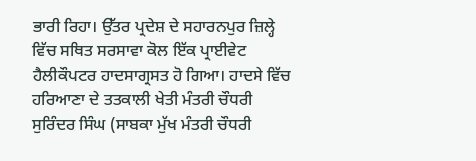ਭਾਰੀ ਰਿਹਾ। ਉੱਤਰ ਪ੍ਰਦੇਸ਼ ਦੇ ਸਹਾਰਨਪੁਰ ਜ਼ਿਲ੍ਹੇ ਵਿੱਚ ਸਥਿਤ ਸਰਸਾਵਾ ਕੋਲ ਇੱਕ ਪ੍ਰਾਈਵੇਟ ਹੈਲੀਕੌਪਟਰ ਹਾਦਸਾਗ੍ਰਸਤ ਹੋ ਗਿਆ। ਹਾਦਸੇ ਵਿੱਚ ਹਰਿਆਣਾ ਦੇ ਤਤਕਾਲੀ ਖੇਤੀ ਮੰਤਰੀ ਚੌਧਰੀ ਸੁਰਿੰਦਰ ਸਿੰਘ (ਸਾਬਕਾ ਮੁੱਖ ਮੰਤਰੀ ਚੌਧਰੀ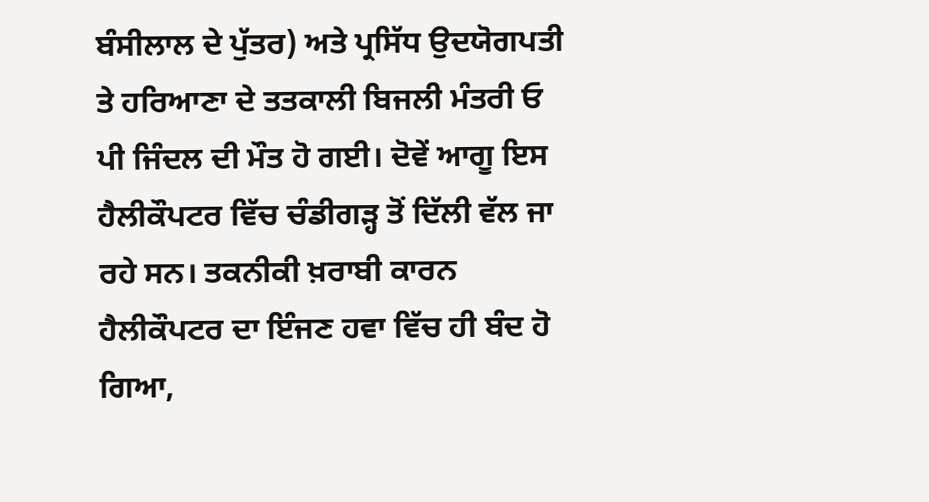ਬੰਸੀਲਾਲ ਦੇ ਪੁੱਤਰ) ਅਤੇ ਪ੍ਰਸਿੱਧ ਉਦਯੋਗਪਤੀ ਤੇ ਹਰਿਆਣਾ ਦੇ ਤਤਕਾਲੀ ਬਿਜਲੀ ਮੰਤਰੀ ਓ ਪੀ ਜਿੰਦਲ ਦੀ ਮੌਤ ਹੋ ਗਈ। ਦੋਵੇਂ ਆਗੂ ਇਸ ਹੈਲੀਕੌਪਟਰ ਵਿੱਚ ਚੰਡੀਗੜ੍ਹ ਤੋਂ ਦਿੱਲੀ ਵੱਲ ਜਾ ਰਹੇ ਸਨ। ਤਕਨੀਕੀ ਖ਼ਰਾਬੀ ਕਾਰਨ ਹੈਲੀਕੌਪਟਰ ਦਾ ਇੰਜਣ ਹਵਾ ਵਿੱਚ ਹੀ ਬੰਦ ਹੋ ਗਿਆ,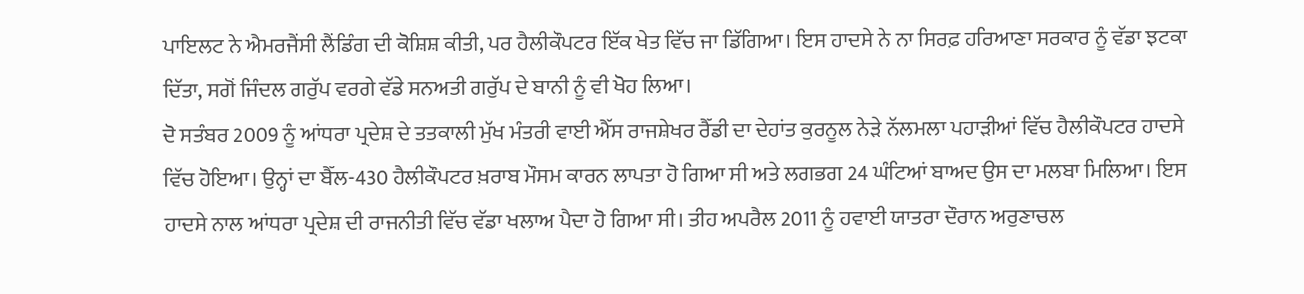ਪਾਇਲਟ ਨੇ ਐਮਰਜੈਂਸੀ ਲੈਂਡਿੰਗ ਦੀ ਕੋਸ਼ਿਸ਼ ਕੀਤੀ, ਪਰ ਹੈਲੀਕੌਪਟਰ ਇੱਕ ਖੇਤ ਵਿੱਚ ਜਾ ਡਿੱਗਿਆ। ਇਸ ਹਾਦਸੇ ਨੇ ਨਾ ਸਿਰਫ਼ ਹਰਿਆਣਾ ਸਰਕਾਰ ਨੂੰ ਵੱਡਾ ਝਟਕਾ ਦਿੱਤਾ, ਸਗੋਂ ਜਿੰਦਲ ਗਰੁੱਪ ਵਰਗੇ ਵੱਡੇ ਸਨਅਤੀ ਗਰੁੱਪ ਦੇ ਬਾਨੀ ਨੂੰ ਵੀ ਖੋਹ ਲਿਆ।
ਦੋ ਸਤੰਬਰ 2009 ਨੂੰ ਆਂਧਰਾ ਪ੍ਰਦੇਸ਼ ਦੇ ਤਤਕਾਲੀ ਮੁੱਖ ਮੰਤਰੀ ਵਾਈ ਐੱਸ ਰਾਜਸ਼ੇਖਰ ਰੈੱਡੀ ਦਾ ਦੇਹਾਂਤ ਕੁਰਨੂਲ ਨੇੜੇ ਨੱਲਮਲਾ ਪਹਾੜੀਆਂ ਵਿੱਚ ਹੈਲੀਕੌਪਟਰ ਹਾਦਸੇ ਵਿੱਚ ਹੋਇਆ। ਉਨ੍ਹਾਂ ਦਾ ਬੈੱਲ-430 ਹੈਲੀਕੌਪਟਰ ਖ਼ਰਾਬ ਮੌਸਮ ਕਾਰਨ ਲਾਪਤਾ ਹੋ ਗਿਆ ਸੀ ਅਤੇ ਲਗਭਗ 24 ਘੰਟਿਆਂ ਬਾਅਦ ਉਸ ਦਾ ਮਲਬਾ ਮਿਲਿਆ। ਇਸ ਹਾਦਸੇ ਨਾਲ ਆਂਧਰਾ ਪ੍ਰਦੇਸ਼ ਦੀ ਰਾਜਨੀਤੀ ਵਿੱਚ ਵੱਡਾ ਖਲਾਅ ਪੈਦਾ ਹੋ ਗਿਆ ਸੀ। ਤੀਹ ਅਪਰੈਲ 2011 ਨੂੰ ਹਵਾਈ ਯਾਤਰਾ ਦੌਰਾਨ ਅਰੁਣਾਚਲ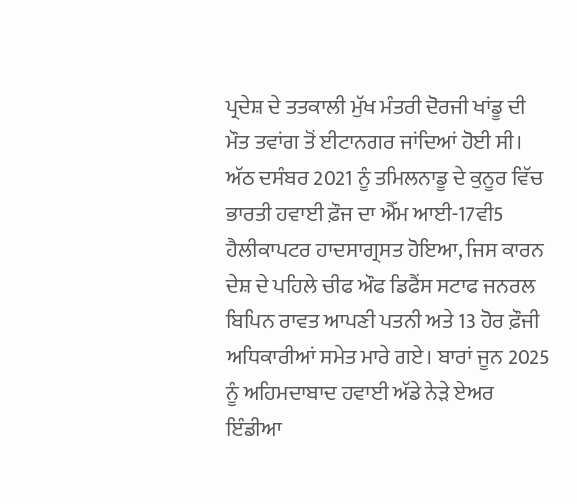ਪ੍ਰਦੇਸ਼ ਦੇ ਤਤਕਾਲੀ ਮੁੱਖ ਮੰਤਰੀ ਦੋਰਜੀ ਖਾਂਡੂ ਦੀ ਮੌਤ ਤਵਾਂਗ ਤੋਂ ਈਟਾਨਗਰ ਜਾਂਦਿਆਂ ਹੋਈ ਸੀ। ਅੱਠ ਦਸੰਬਰ 2021 ਨੂੰ ਤਮਿਲਨਾਡੂ ਦੇ ਕੁਨੂਰ ਵਿੱਚ ਭਾਰਤੀ ਹਵਾਈ ਫ਼ੌਜ ਦਾ ਐੱਮ ਆਈ-17ਵੀ5 ਹੈਲੀਕਾਪਟਰ ਹਾਦਸਾਗ੍ਰਸਤ ਹੋਇਆ, ਜਿਸ ਕਾਰਨ ਦੇਸ਼ ਦੇ ਪਹਿਲੇ ਚੀਫ ਔਫ ਡਿਫੈਂਸ ਸਟਾਫ ਜਨਰਲ ਬਿਪਿਨ ਰਾਵਤ ਆਪਣੀ ਪਤਨੀ ਅਤੇ 13 ਹੋਰ ਫ਼ੌਜੀ ਅਧਿਕਾਰੀਆਂ ਸਮੇਤ ਮਾਰੇ ਗਏ। ਬਾਰਾਂ ਜੂਨ 2025 ਨੂੰ ਅਹਿਮਦਾਬਾਦ ਹਵਾਈ ਅੱਡੇ ਨੇੜੇ ਏਅਰ ਇੰਡੀਆ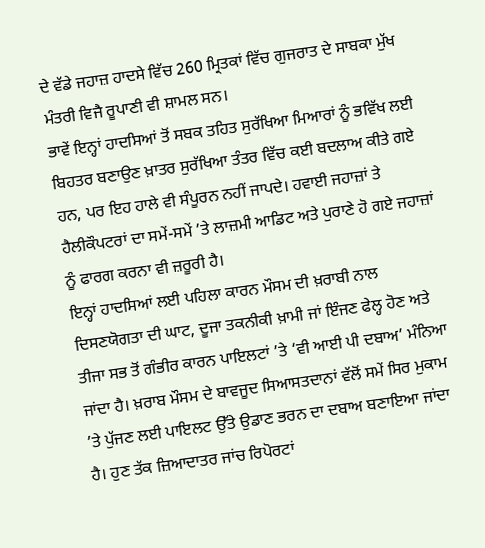ਦੇ ਵੱਡੇ ਜਹਾਜ਼ ਹਾਦਸੇ ਵਿੱਚ 260 ਮ੍ਰਿਤਕਾਂ ਵਿੱਚ ਗੁਜਰਾਤ ਦੇ ਸਾਬਕਾ ਮੁੱਖ ਮੰਤਰੀ ਵਿਜੈ ਰੂਪਾਣੀ ਵੀ ਸ਼ਾਮਲ ਸਨ।
ਭਾਵੇਂ ਇਨ੍ਹਾਂ ਹਾਦਸਿਆਂ ਤੋਂ ਸਬਕ ਤਹਿਤ ਸੁਰੱਖਿਆ ਮਿਆਰਾਂ ਨੂੰ ਭਵਿੱਖ ਲਈ ਬਿਹਤਰ ਬਣਾਉਣ ਖ਼ਾਤਰ ਸੁਰੱਖਿਆ ਤੰਤਰ ਵਿੱਚ ਕਈ ਬਦਲਾਅ ਕੀਤੇ ਗਏ ਹਨ, ਪਰ ਇਹ ਹਾਲੇ ਵੀ ਸੰਪੂਰਨ ਨਹੀਂ ਜਾਪਦੇ। ਹਵਾਈ ਜਹਾਜ਼ਾਂ ਤੇ ਹੈਲੀਕੌਪਟਰਾਂ ਦਾ ਸਮੇਂ-ਸਮੇਂ ’ਤੇ ਲਾਜ਼ਮੀ ਆਡਿਟ ਅਤੇ ਪੁਰਾਣੇ ਹੋ ਗਏ ਜਹਾਜ਼ਾਂ ਨੂੰ ਫਾਰਗ ਕਰਨਾ ਵੀ ਜ਼ਰੂਰੀ ਹੈ।
ਇਨ੍ਹਾਂ ਹਾਦਸਿਆਂ ਲਈ ਪਹਿਲਾ ਕਾਰਨ ਮੌਸਮ ਦੀ ਖ਼ਰਾਬੀ ਨਾਲ ਦਿਸਣਯੋਗਤਾ ਦੀ ਘਾਟ, ਦੂਜਾ ਤਕਨੀਕੀ ਖ਼ਾਮੀ ਜਾਂ ਇੰਜਣ ਫੇਲ੍ਹ ਹੋਣ ਅਤੇ ਤੀਜਾ ਸਭ ਤੋਂ ਗੰਭੀਰ ਕਾਰਨ ਪਾਇਲਟਾਂ ’ਤੇ ‘ਵੀ ਆਈ ਪੀ ਦਬਾਅ’ ਮੰਨਿਆ ਜਾਂਦਾ ਹੈ। ਖ਼ਰਾਬ ਮੌਸਮ ਦੇ ਬਾਵਜੂਦ ਸਿਆਸਤਦਾਨਾਂ ਵੱਲੋਂ ਸਮੇਂ ਸਿਰ ਮੁਕਾਮ ’ਤੇ ਪੁੱਜਣ ਲਈ ਪਾਇਲਟ ਉੱਤੇ ਉਡਾਣ ਭਰਨ ਦਾ ਦਬਾਅ ਬਣਾਇਆ ਜਾਂਦਾ ਹੈ। ਹੁਣ ਤੱਕ ਜ਼ਿਆਦਾਤਰ ਜਾਂਚ ਰਿਪੋਰਟਾਂ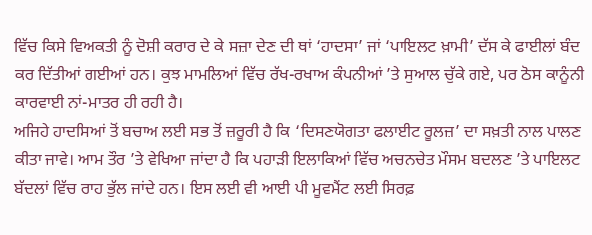ਵਿੱਚ ਕਿਸੇ ਵਿਅਕਤੀ ਨੂੰ ਦੋਸ਼ੀ ਕਰਾਰ ਦੇ ਕੇ ਸਜ਼ਾ ਦੇਣ ਦੀ ਥਾਂ ‘ਹਾਦਸਾ’ ਜਾਂ ‘ਪਾਇਲਟ ਖ਼ਾਮੀ’ ਦੱਸ ਕੇ ਫਾਈਲਾਂ ਬੰਦ ਕਰ ਦਿੱਤੀਆਂ ਗਈਆਂ ਹਨ। ਕੁਝ ਮਾਮਲਿਆਂ ਵਿੱਚ ਰੱਖ-ਰਖਾਅ ਕੰਪਨੀਆਂ ’ਤੇ ਸੁਆਲ ਚੁੱਕੇ ਗਏ, ਪਰ ਠੋਸ ਕਾਨੂੰਨੀ ਕਾਰਵਾਈ ਨਾਂ-ਮਾਤਰ ਹੀ ਰਹੀ ਹੈ।
ਅਜਿਹੇ ਹਾਦਸਿਆਂ ਤੋਂ ਬਚਾਅ ਲਈ ਸਭ ਤੋਂ ਜ਼ਰੂਰੀ ਹੈ ਕਿ ‘ਦਿਸਣਯੋਗਤਾ ਫਲਾਈਟ ਰੂਲਜ਼’ ਦਾ ਸਖ਼ਤੀ ਨਾਲ ਪਾਲਣ ਕੀਤਾ ਜਾਵੇ। ਆਮ ਤੌਰ ’ਤੇ ਵੇਖਿਆ ਜਾਂਦਾ ਹੈ ਕਿ ਪਹਾੜੀ ਇਲਾਕਿਆਂ ਵਿੱਚ ਅਚਨਚੇਤ ਮੌਸਮ ਬਦਲਣ ’ਤੇ ਪਾਇਲਟ ਬੱਦਲਾਂ ਵਿੱਚ ਰਾਹ ਭੁੱਲ ਜਾਂਦੇ ਹਨ। ਇਸ ਲਈ ਵੀ ਆਈ ਪੀ ਮੂਵਮੈਂਟ ਲਈ ਸਿਰਫ਼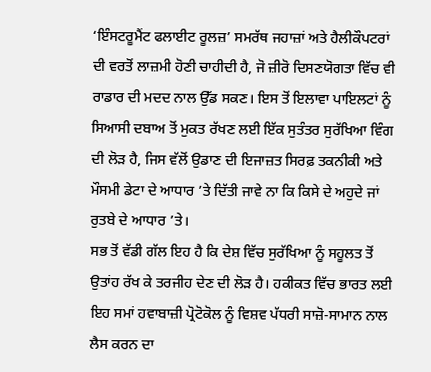‘ਇੰਸਟਰੂਮੈਂਟ ਫਲਾਈਟ ਰੂਲਜ਼’ ਸਮਰੱਥ ਜਹਾਜ਼ਾਂ ਅਤੇ ਹੈਲੀਕੌਪਟਰਾਂ ਦੀ ਵਰਤੋਂ ਲਾਜ਼ਮੀ ਹੋਣੀ ਚਾਹੀਦੀ ਹੈ, ਜੋ ਜ਼ੀਰੋ ਦਿਸਣਯੋਗਤਾ ਵਿੱਚ ਵੀ ਰਾਡਾਰ ਦੀ ਮਦਦ ਨਾਲ ਉੱਡ ਸਕਣ। ਇਸ ਤੋਂ ਇਲਾਵਾ ਪਾਇਲਟਾਂ ਨੂੰ ਸਿਆਸੀ ਦਬਾਅ ਤੋਂ ਮੁਕਤ ਰੱਖਣ ਲਈ ਇੱਕ ਸੁਤੰਤਰ ਸੁਰੱਖਿਆ ਵਿੰਗ ਦੀ ਲੋੜ ਹੈ, ਜਿਸ ਵੱਲੋਂ ਉਡਾਣ ਦੀ ਇਜਾਜ਼ਤ ਸਿਰਫ਼ ਤਕਨੀਕੀ ਅਤੇ ਮੌਸਮੀ ਡੇਟਾ ਦੇ ਆਧਾਰ ’ਤੇ ਦਿੱਤੀ ਜਾਵੇ ਨਾ ਕਿ ਕਿਸੇ ਦੇ ਅਹੁਦੇ ਜਾਂ ਰੁਤਬੇ ਦੇ ਆਧਾਰ ’ਤੇ।
ਸਭ ਤੋਂ ਵੱਡੀ ਗੱਲ ਇਹ ਹੈ ਕਿ ਦੇਸ਼ ਵਿੱਚ ਸੁਰੱਖਿਆ ਨੂੰ ਸਹੂਲਤ ਤੋਂ ਉਤਾਂਹ ਰੱਖ ਕੇ ਤਰਜੀਹ ਦੇਣ ਦੀ ਲੋੜ ਹੈ। ਹਕੀਕਤ ਵਿੱਚ ਭਾਰਤ ਲਈ ਇਹ ਸਮਾਂ ਹਵਾਬਾਜ਼ੀ ਪ੍ਰੋਟੋਕੋਲ ਨੂੰ ਵਿਸ਼ਵ ਪੱਧਰੀ ਸਾਜ਼ੋ-ਸਾਮਾਨ ਨਾਲ ਲੈਸ ਕਰਨ ਦਾ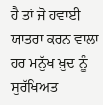ਹੈ ਤਾਂ ਜੋ ਹਵਾਈ ਯਾਤਰਾ ਕਰਨ ਵਾਲਾ ਹਰ ਮਨੁੱਖ ਖ਼ੁਦ ਨੂੰ ਸੁਰੱਖਿਅਤ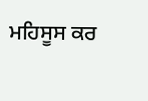ਮਹਿਸੂਸ ਕਰ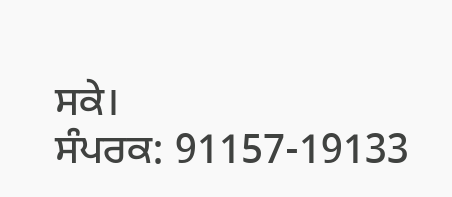ਸਕੇ।
ਸੰਪਰਕ: 91157-19133